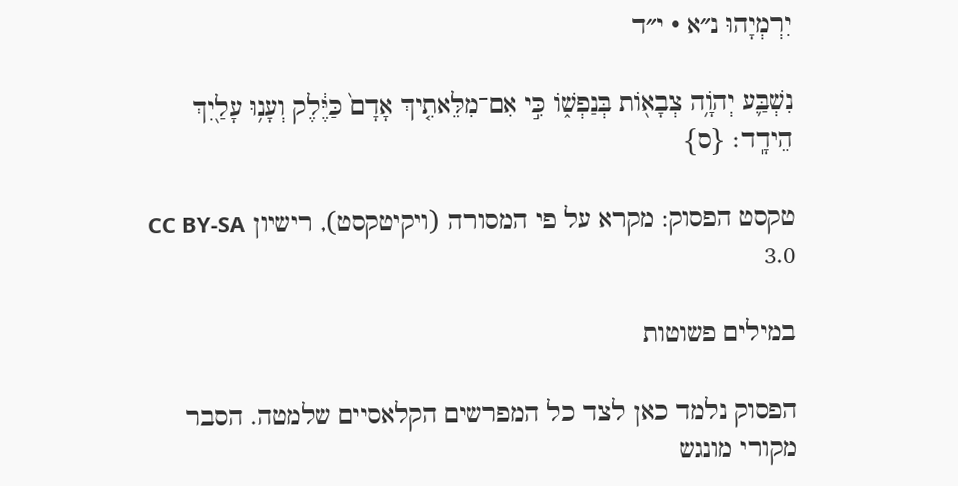יִרְמְיָהוּ נ״א · י״ד

נִשְׁבַּ֛ע יְהֹוָ֥ה צְבָא֖וֹת בְּנַפְשׁ֑וֹ כִּ֣י אִם־מִלֵּאתִ֤יךְ אָדָם֙ כַּיֶּ֔לֶק וְעָנ֥וּ עָלַ֖יִךְ הֵידָֽד׃ {ס}

טקסט הפסוק: מקרא על פי המסורה (ויקיטקסט), רישיון CC BY-SA 3.0

במילים פשוטות

הפסוק נלמד כאן לצד כל המפרשים הקלאסיים שלמטה. הסבר מקורי מונגש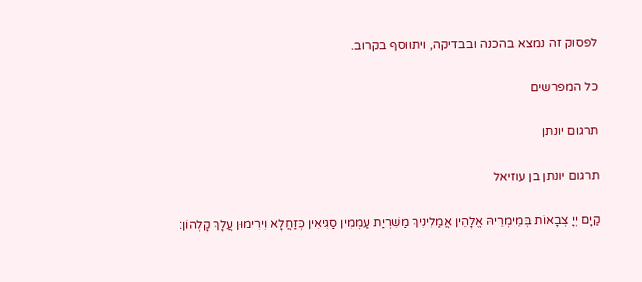לפסוק זה נמצא בהכנה ובבדיקה, ויתווסף בקרוב.

כל המפרשים

תרגום יונתן

תרגום יונתן בן עוזיאל

קַיָם יְיָ צְבָאוֹת בְּמֵימְרֵיהּ אֱלָהֵין אֲמַלִינִיךְ מַשִׁרְיַת עַמְמִין סַגִיאִין כְּזַחֲלָא וִירִימוּן עֲלָךְ קָלְהוֹן: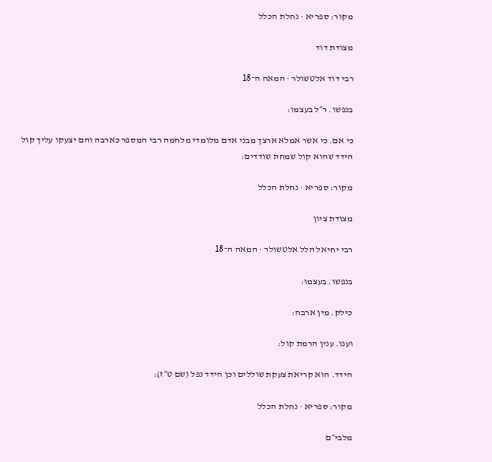מקור: ספריא · נחלת הכלל

מצודת דוד

רבי דוד אלטשולר · המאה ה־18

בנפשו. ר״ל בעצמו:

כי אם. כי אשר אמלא ארצך מבני אדם מלומדי מלחמה רבי המספר כארבה והם יצעקו עליך קול הידד שהוא קול שמחת שודדים:

מקור: ספריא · נחלת הכלל

מצודת ציון

רבי יחיאל הלל אלטשולר · המאה ה־18

בנפשו. בעצמו:

כילק. מין ארבה:

וענו. ענין הרמת קול:

הידד. הוא קריאת צעקת שוללים וכן הידד נפל (שם ט״ז):

מקור: ספריא · נחלת הכלל

מלבי״ם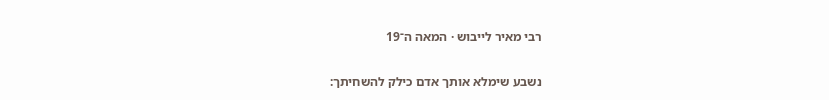רבי מאיר לייבוש · המאה ה־19

נשבע שימלא אותך אדם כילק להשחיתך: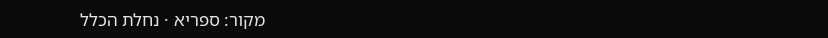מקור: ספריא · נחלת הכלל